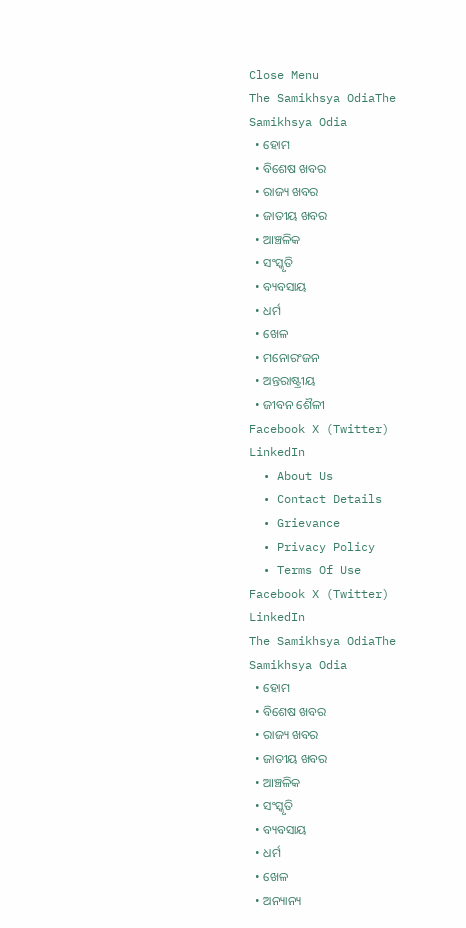Close Menu
The Samikhsya OdiaThe Samikhsya Odia
  • ହୋମ
  • ବିଶେଷ ଖବର
  • ରାଜ୍ୟ ଖବର
  • ଜାତୀୟ ଖବର
  • ଆଞ୍ଚଳିକ
  • ସଂସ୍କୃତି
  • ବ୍ୟବସାୟ
  • ଧର୍ମ
  • ଖେଳ
  • ମନୋରଂଜନ
  • ଅନ୍ତରାଷ୍ଟ୍ରୀୟ
  • ଜୀବନ ଶୈଳୀ
Facebook X (Twitter) LinkedIn
  • About Us
  • Contact Details
  • Grievance
  • Privacy Policy
  • Terms Of Use
Facebook X (Twitter) LinkedIn
The Samikhsya OdiaThe Samikhsya Odia
  • ହୋମ
  • ବିଶେଷ ଖବର
  • ରାଜ୍ୟ ଖବର
  • ଜାତୀୟ ଖବର
  • ଆଞ୍ଚଳିକ
  • ସଂସ୍କୃତି
  • ବ୍ୟବସାୟ
  • ଧର୍ମ
  • ଖେଳ
  • ଅନ୍ୟାନ୍ୟ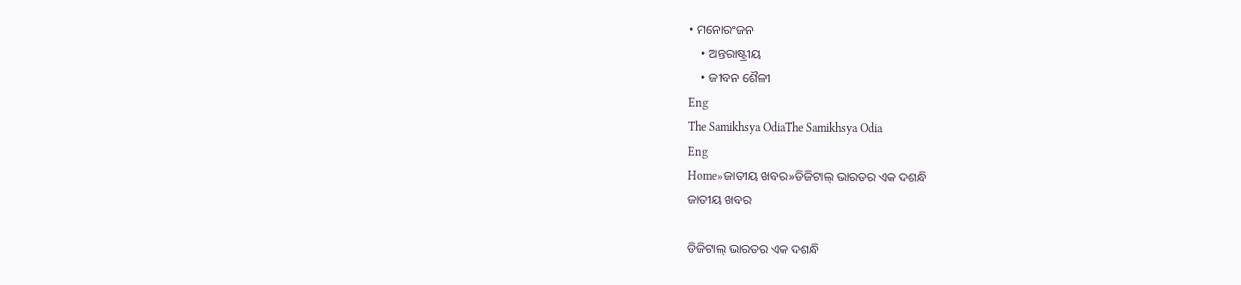• ମନୋରଂଜନ
    • ଅନ୍ତରାଷ୍ଟ୍ରୀୟ
    • ଜୀବନ ଶୈଳୀ
Eng
The Samikhsya OdiaThe Samikhsya Odia
Eng
Home»ଜାତୀୟ ଖବର»ଡିଜିଟାଲ୍ ଭାରତର ଏକ ଦଶନ୍ଧି
ଜାତୀୟ ଖବର

ଡିଜିଟାଲ୍ ଭାରତର ଏକ ଦଶନ୍ଧି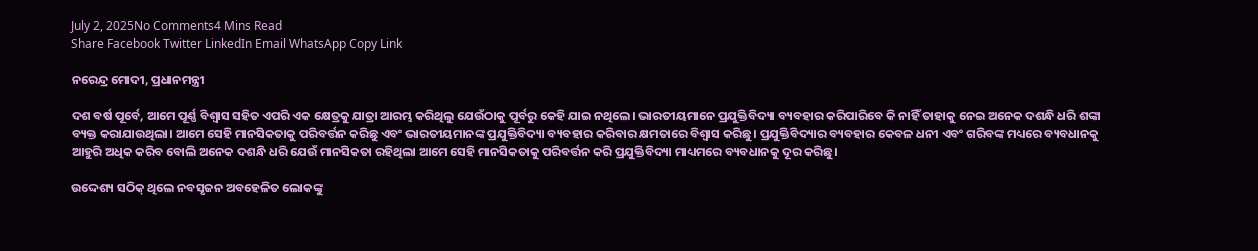July 2, 2025No Comments4 Mins Read
Share Facebook Twitter LinkedIn Email WhatsApp Copy Link

ନରେନ୍ଦ୍ର ମୋଦୀ, ପ୍ରଧାନମନ୍ତ୍ରୀ

ଦଶ ବର୍ଷ ପୂର୍ବେ, ଆମେ ପୂର୍ଣ୍ଣ ବିଶ୍ୱାସ ସହିତ ଏପରି ଏକ କ୍ଷେତ୍ରକୁ ଯାତ୍ରା ଆରମ୍ଭ କରିଥିଲୁ ଯେଉଁଠାକୁ ପୂର୍ବରୁ କେହି ଯାଇ ନଥିଲେ। ଭାରତୀୟମାନେ ପ୍ରଯୁକ୍ତିବିଦ୍ୟା ବ୍ୟବହାର କରିପାରିବେ କି ନାହିଁ ତାହାକୁ ନେଇ ଅନେକ ଦଶନ୍ଧି ଧରି ଶଙ୍କା ବ୍ୟକ୍ତ କରାଯାଉଥିଲା। ଆମେ ସେହି ମାନସିକତାକୁ ପରିବର୍ତ୍ତନ କରିଛୁ ଏବଂ ଭାରତୀୟମାନଙ୍କ ପ୍ରଯୁକ୍ତିବିଦ୍ୟା ବ୍ୟବହାର କରିବାର କ୍ଷମତାରେ ବିଶ୍ୱାସ କରିଛୁ। ପ୍ରଯୁକ୍ତିବିଦ୍ୟାର ବ୍ୟବହାର କେବଳ ଧନୀ ଏବଂ ଗରିବଙ୍କ ମଧ୍ୟରେ ବ୍ୟବଧାନକୁ ଆହୁରି ଅଧିକ କରିବ ବୋଲି ଅନେକ ଦଶନ୍ଧି ଧରି ଯେଉଁ ମାନସିକତା ରହିଥିଲା ଆମେ ସେହି ମାନସିକତାକୁ ପରିବର୍ତ୍ତନ କରି ପ୍ରଯୁକ୍ତିବିଦ୍ୟା ମାଧ୍ୟମରେ ବ୍ୟବଧାନକୁ ଦୂର କରିଛୁ।

ଉଦ୍ଦେଶ୍ୟ ସଠିକ୍ ଥିଲେ ନବସୃଜନ ଅବହେଳିତ ଲୋକଙ୍କୁ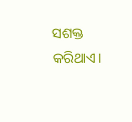ସଶକ୍ତ କରିଥାଏ।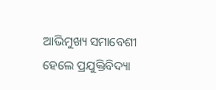ଆଭିମୁଖ୍ୟ ସମାବେଶୀ ହେଲେ ପ୍ରଯୁକ୍ତିବିଦ୍ୟା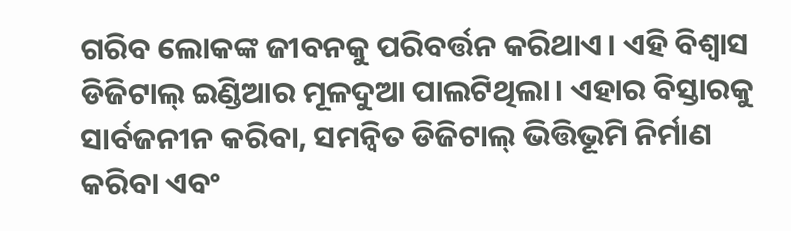ଗରିବ ଲୋକଙ୍କ ଜୀବନକୁ ପରିବର୍ତ୍ତନ କରିଥାଏ। ଏହି ବିଶ୍ୱାସ ଡିଜିଟାଲ୍ ଇଣ୍ଡିଆର ମୂଳଦୁଆ ପାଲଟିଥିଲା। ଏହାର ବିସ୍ତାରକୁ ସାର୍ବଜନୀନ କରିବା, ସମନ୍ବିତ ଡିଜିଟାଲ୍ ଭିତ୍ତିଭୂମି ନିର୍ମାଣ କରିବା ଏବଂ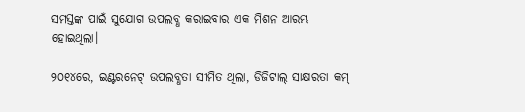ସମସ୍ତଙ୍କ ପାଇଁ ସୁଯୋଗ ଉପଲବ୍ଧ କରାଇବାର ଏକ ମିଶନ ଆରମ୍ଭ ହୋଇଥିଲା।

୨୦୧୪ରେ, ଇଣ୍ଟରନେଟ୍ ଉପଲବ୍ଧତା ସୀମିତ ଥିଲା, ଡିଜିଟାଲ୍ ସାକ୍ଷରତା କମ୍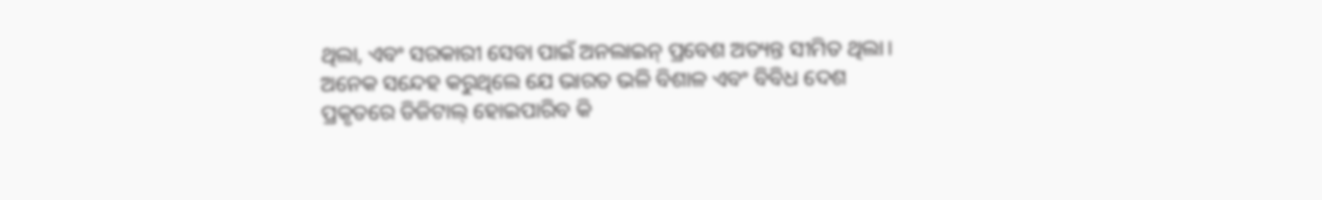ଥିଲା, ଏବଂ ସରକାରୀ ସେବା ପାଇଁ ଅନଲାଇନ୍ ପ୍ରବେଶ ଅତ୍ୟନ୍ତ ସୀମିତ ଥିଲା। ଅନେକ ସନ୍ଦେହ କରୁଥିଲେ ଯେ ଭାରତ ଭଳି ବିଶାଳ ଏବଂ ବିବିଧ ଦେଶ ପ୍ରକୃତରେ ଡିଜିଟାଲ୍ ହୋଇପାରିବ କି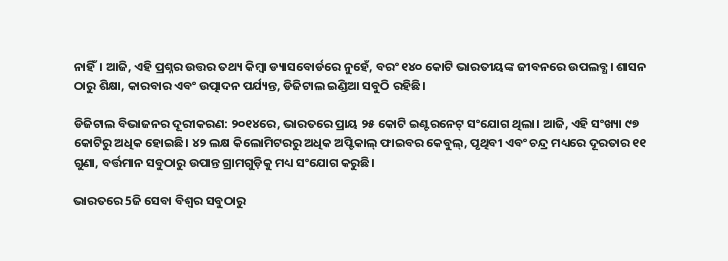ନାହିଁ। ଆଜି, ଏହି ପ୍ରଶ୍ନର ଉତ୍ତର ତଥ୍ୟ କିମ୍ବା ଡ୍ୟାସବୋର୍ଡରେ ନୁହେଁ, ବରଂ ୧୪୦ କୋଟି ଭାରତୀୟଙ୍କ ଜୀବନରେ ଉପଲବ୍ଧ। ଶାସନ ଠାରୁ ଶିକ୍ଷା, କାରବାର ଏବଂ ଉତ୍ପାଦନ ପର୍ଯ୍ୟନ୍ତ, ଡିଜିଟାଲ ଇଣ୍ଡିଆ ସବୁଠି ରହିଛି।

ଡିଜିଟାଲ ବିଭାଜନର ଦୂରୀକରଣ: ୨୦୧୪ରେ, ଭାରତରେ ପ୍ରାୟ ୨୫ କୋଟି ଇଣ୍ଟରନେଟ୍ ସଂଯୋଗ ଥିଲା। ଆଜି, ଏହି ସଂଖ୍ୟା ୯୭ କୋଟିରୁ ଅଧିକ ହୋଇଛି। ୪୨ ଲକ୍ଷ କିଲୋମିଟରରୁ ଅଧିକ ଅପ୍ଟିକାଲ୍ ଫାଇବର କେବୁଲ୍, ପୃଥିବୀ ଏବଂ ଚନ୍ଦ୍ର ମଧ୍ୟରେ ଦୂରତାର ୧୧ ଗୁଣା, ବର୍ତ୍ତମାନ ସବୁଠାରୁ ଉପାନ୍ତ ଗ୍ରାମଗୁଡ଼ିକୁ ମଧ୍ୟ ସଂଯୋଗ କରୁଛି।

ଭାରତରେ 5ଜି ସେବା ବିଶ୍ୱର ସବୁଠାରୁ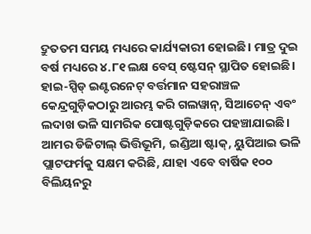ଦ୍ରୁତତମ ସମୟ ମଧ୍ୟରେ କାର୍ଯ୍ୟକାରୀ ହୋଇଛି। ମାତ୍ର ଦୁଇ ବର୍ଷ ମଧ୍ୟରେ ୪.୮୧ ଲକ୍ଷ ବେସ୍ ଷ୍ଟେସନ୍ ସ୍ଥାପିତ ହୋଇଛି। ହାଇ-ସ୍ପିଡ୍ ଇଣ୍ଟରନେଟ୍ ବର୍ତ୍ତମାନ ସହରାଞ୍ଚଳ କେନ୍ଦ୍ରଗୁଡ଼ିକଠାରୁ ଆରମ୍ଭ କରି ଗଲୱାନ୍, ସିଆଚେନ୍ ଏବଂ ଲଦାଖ ଭଳି ସାମରିକ ପୋଷ୍ଟଗୁଡ଼ିକରେ ପହଞ୍ଚାଯାଇଛି।  ଆମର ଡିଜିଟାଲ୍ ଭିତ୍ତିଭୂମି, ଇଣ୍ଡିଆ ଷ୍ଟାକ୍, ୟୁପିଆଇ ଭଳି ପ୍ଲାଟଫର୍ମକୁ ସକ୍ଷମ କରିଛି, ଯାହା ଏବେ ବାର୍ଷିକ ୧୦୦ ବିଲିୟନରୁ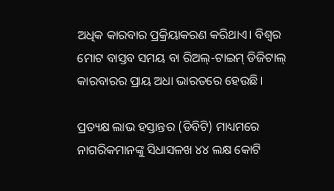ଅଧିକ କାରବାର ପ୍ରକ୍ରିୟାକରଣ କରିଥାଏ। ବିଶ୍ୱର ମୋଟ ବାସ୍ତବ ସମୟ ବା ରିଅଲ୍-ଟାଇମ୍ ଡିଜିଟାଲ୍ କାରବାରର ପ୍ରାୟ ଅଧା ଭାରତରେ ହେଉଛି।

ପ୍ରତ୍ୟକ୍ଷ ଲାଭ ହସ୍ତାନ୍ତର (ଡିବିଟି) ମାଧ୍ୟମରେ ନାଗରିକମାନଙ୍କୁ ସିଧାସଳଖ ୪୪ ଲକ୍ଷ କୋଟି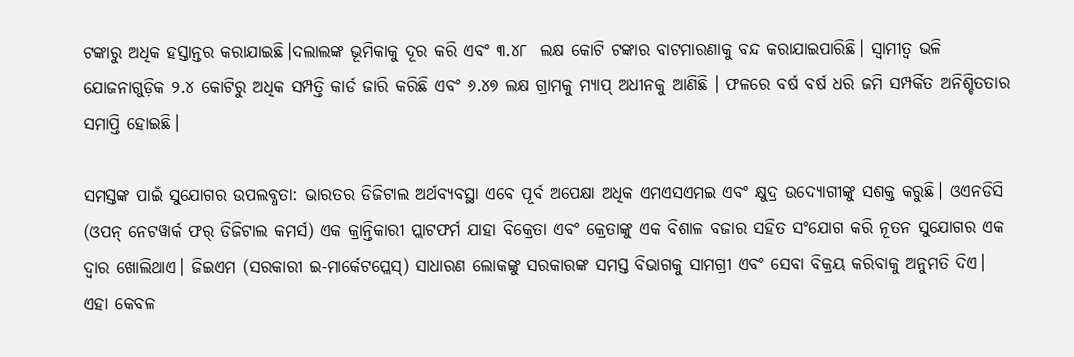ଟଙ୍କାରୁ ଅଧିକ ହସ୍ତାନ୍ତର କରାଯାଇଛି।ଦଲାଲଙ୍କ ଭୂମିକାକୁ ଦୂର କରି ଏବଂ ୩.୪୮  ଲକ୍ଷ କୋଟି ଟଙ୍କାର ବାଟମାରଣାକୁ ବନ୍ଦ କରାଯାଇପାରିଛି। ସ୍ୱାମୀତ୍ୱ ଭଳି ଯୋଜନାଗୁଡ଼ିକ ୨.୪ କୋଟିରୁ ଅଧିକ ସମ୍ପତ୍ତି କାର୍ଡ ଜାରି କରିଛି ଏବଂ ୬.୪୭ ଲକ୍ଷ ଗ୍ରାମକୁ ମ୍ୟାପ୍ ଅଧୀନକୁ ଆଣିଛି । ଫଳରେ ବର୍ଷ ବର୍ଷ ଧରି ଜମି ସମ୍ପର୍କିତ ଅନିଶ୍ଚିତତାର ସମାପ୍ତି ହୋଇଛି।

ସମସ୍ତଙ୍କ ପାଇଁ ସୁଯୋଗର ଉପଲବ୍ଧତା: ଭାରତର ଡିଜିଟାଲ ଅର୍ଥବ୍ୟବସ୍ଥା ଏବେ ପୂର୍ବ ଅପେକ୍ଷା ଅଧିକ ଏମଏସଏମଇ ଏବଂ କ୍ଷୁଦ୍ର ଉଦ୍ୟୋଗୀଙ୍କୁ ସଶକ୍ତ କରୁଛି। ଓଏନଡିସି (ଓପନ୍ ନେଟୱାର୍କ ଫର୍ ଡିଜିଟାଲ କମର୍ସ) ଏକ କ୍ରାନ୍ତିକାରୀ ପ୍ଲାଟଫର୍ମ ଯାହା ବିକ୍ରେତା ଏବଂ କ୍ରେତାଙ୍କୁ ଏକ ବିଶାଳ ବଜାର ସହିତ ସଂଯୋଗ କରି ନୂତନ ସୁଯୋଗର ଏକ ଦ୍ବାର ଖୋଲିଥାଏ। ଜିଇଏମ (ସରକାରୀ ଇ-ମାର୍କେଟପ୍ଲେସ୍) ସାଧାରଣ ଲୋକଙ୍କୁ ସରକାରଙ୍କ ସମସ୍ତ ବିଭାଗକୁ ସାମଗ୍ରୀ ଏବଂ ସେବା ବିକ୍ରୟ କରିବାକୁ ଅନୁମତି ଦିଏ। ଏହା କେବଳ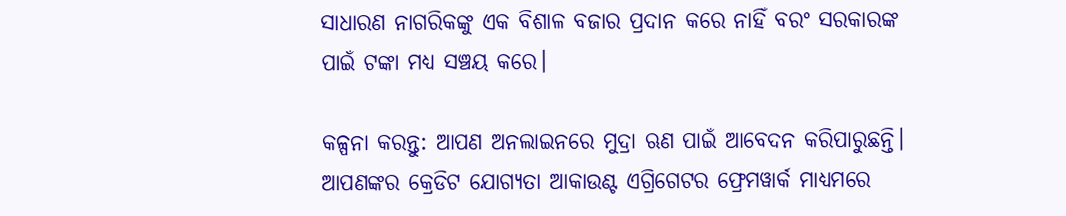ସାଧାରଣ ନାଗରିକଙ୍କୁ ଏକ ବିଶାଳ ବଜାର ପ୍ରଦାନ କରେ ନାହିଁ ବରଂ ସରକାରଙ୍କ ପାଇଁ ଟଙ୍କା ମଧ୍ୟ ସଞ୍ଚୟ କରେ।

କଳ୍ପନା କରନ୍ତୁ: ଆପଣ ଅନଲାଇନରେ ମୁଦ୍ରା ଋଣ ପାଇଁ ଆବେଦନ କରିପାରୁଛନ୍ତି। ଆପଣଙ୍କର କ୍ରେଡିଟ ଯୋଗ୍ୟତା ଆକାଉଣ୍ଟ ଏଗ୍ରିଗେଟର ଫ୍ରେମୱାର୍କ ମାଧ୍ୟମରେ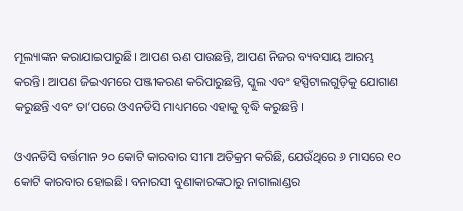ମୂଲ୍ୟାଙ୍କନ କରାଯାଇପାରୁଛି। ଆପଣ ଋଣ ପାଉଛନ୍ତି, ଆପଣ ନିଜର ବ୍ୟବସାୟ ଆରମ୍ଭ କରନ୍ତି। ଆପଣ ଜିଇଏମରେ ପଞ୍ଜୀକରଣ କରିପାରୁଛନ୍ତି, ସ୍କୁଲ ଏବଂ ହସ୍ପିଟାଲଗୁଡ଼ିକୁ ଯୋଗାଣ କରୁଛନ୍ତି ଏବଂ ତା’ପରେ ଓଏନଡିସି ମାଧ୍ୟମରେ ଏହାକୁ ବୃଦ୍ଧି କରୁଛନ୍ତି ।

ଓଏନଡିସି ବର୍ତ୍ତମାନ ୨୦ କୋଟି କାରବାର ସୀମା ଅତିକ୍ରମ କରିଛି, ଯେଉଁଥିରେ ୬ ମାସରେ ୧୦ କୋଟି କାରବାର ହୋଇଛି। ବନାରସୀ ବୁଣାକାରଙ୍କଠାରୁ ନାଗାଲାଣ୍ଡର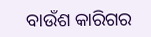ବାଉଁଶ କାରିଗର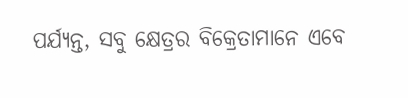ପର୍ଯ୍ୟନ୍ତ, ସବୁ କ୍ଷେତ୍ରର ବିକ୍ରେତାମାନେ ଏବେ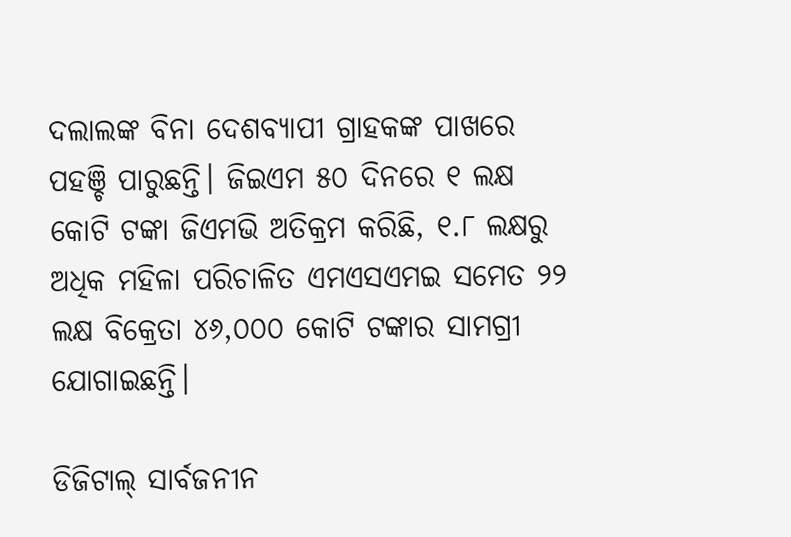ଦଲାଲଙ୍କ ବିନା ଦେଶବ୍ୟାପୀ ଗ୍ରାହକଙ୍କ ପାଖରେ ପହଞ୍ଚି ପାରୁଛନ୍ତି। ଜିଇଏମ ୫୦ ଦିନରେ ୧ ଲକ୍ଷ କୋଟି ଟଙ୍କା ଜିଏମଭି ଅତିକ୍ରମ କରିଛି, ୧.୮ ଲକ୍ଷରୁ ଅଧିକ ମହିଳା ପରିଚାଳିତ ଏମଏସଏମଇ ସମେତ ୨୨ ଲକ୍ଷ ବିକ୍ରେତା ୪୬,୦୦୦ କୋଟି ଟଙ୍କାର ସାମଗ୍ରୀ ଯୋଗାଇଛନ୍ତି।

ଡିଜିଟାଲ୍ ସାର୍ବଜନୀନ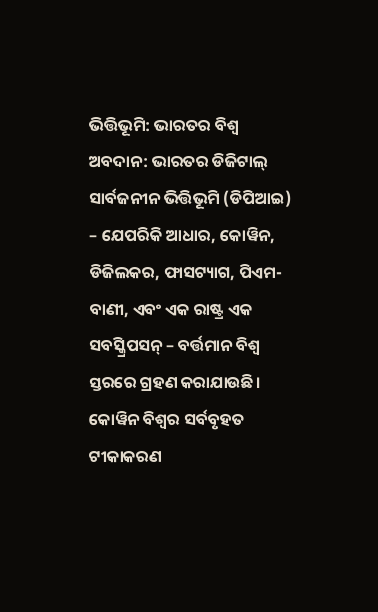ଭିତ୍ତିଭୂମି: ଭାରତର ବିଶ୍ୱ ଅବଦାନ: ଭାରତର ଡିଜିଟାଲ୍ ସାର୍ବଜନୀନ ଭିତ୍ତିଭୂମି (ଡିପିଆଇ) – ଯେପରିକି ଆଧାର, କୋୱିନ, ଡିଜିଲକର, ଫାସଟ୍ୟାଗ, ପିଏମ-ବାଣୀ, ଏବଂ ଏକ ରାଷ୍ଟ୍ର ଏକ ସବସ୍କ୍ରିପସନ୍ – ବର୍ତ୍ତମାନ ବିଶ୍ୱ ସ୍ତରରେ ଗ୍ରହଣ କରାଯାଉଛି। କୋୱିନ ବିଶ୍ୱର ସର୍ବବୃହତ ଟୀକାକରଣ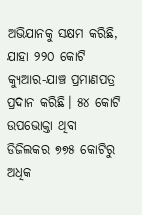ଅଭିଯାନକୁ ସକ୍ଷମ କରିଛି, ଯାହା ୨୨୦ କୋଟି କ୍ୟୁଆର-ଯାଞ୍ଚ ପ୍ରମାଣପତ୍ର ପ୍ରଦାନ କରିଛି। ୫୪ କୋଟି ଉପଭୋକ୍ତା ଥିବା ଡିଜିଲକର ୭୭୫ କୋଟିରୁ ଅଧିକ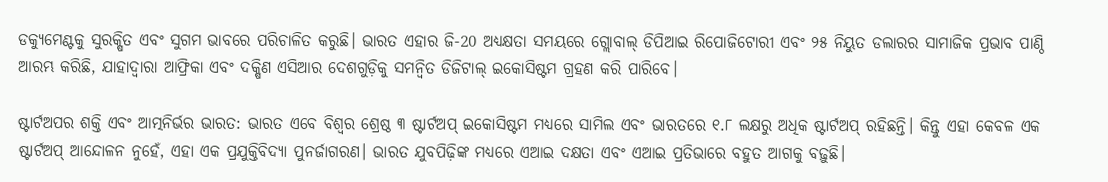ଡକ୍ୟୁମେଣ୍ଟକୁ ସୁରକ୍ଷିତ ଏବଂ ସୁଗମ ଭାବରେ ପରିଚାଳିତ କରୁଛି। ଭାରତ ଏହାର ଜି-20 ଅଧ୍ୟକ୍ଷତା ସମୟରେ ଗ୍ଲୋବାଲ୍ ଡିପିଆଇ ରିପୋଜିଟୋରୀ ଏବଂ ୨୫ ନିୟୁତ ଡଲାରର ସାମାଜିକ ପ୍ରଭାବ ପାଣ୍ଠି ଆରମ୍ଭ କରିଛି, ଯାହାଦ୍ୱାରା ଆଫ୍ରିକା ଏବଂ ଦକ୍ଷିଣ ଏସିଆର ଦେଶଗୁଡ଼ିକୁ ସମନ୍ୱିତ ଡିଜିଟାଲ୍ ଇକୋସିଷ୍ଟମ ଗ୍ରହଣ କରି ପାରିବେ।

ଷ୍ଟାର୍ଟଅପର ଶକ୍ତି ଏବଂ ଆତ୍ମନିର୍ଭର ଭାରତ: ଭାରତ ଏବେ ବିଶ୍ୱର ଶ୍ରେଷ୍ଠ ୩ ଷ୍ଟାର୍ଟଅପ୍ ଇକୋସିଷ୍ଟମ ମଧ୍ୟରେ ସାମିଲ ଏବଂ ଭାରତରେ ୧.୮ ଲକ୍ଷରୁ ଅଧିକ ଷ୍ଟାର୍ଟଅପ୍ ରହିଛନ୍ତି। କିନ୍ତୁ ଏହା କେବଳ ଏକ ଷ୍ଟାର୍ଟଅପ୍ ଆନ୍ଦୋଳନ ନୁହେଁ, ଏହା ଏକ ପ୍ରଯୁକ୍ତିବିଦ୍ୟା ପୁନର୍ଜାଗରଣ। ଭାରତ ଯୁବପିଢ଼ିଙ୍କ ମଧ୍ୟରେ ଏଆଇ ଦକ୍ଷତା ଏବଂ ଏଆଇ ପ୍ରତିଭାରେ ବହୁତ ଆଗକୁ ବଢ଼ୁଛି।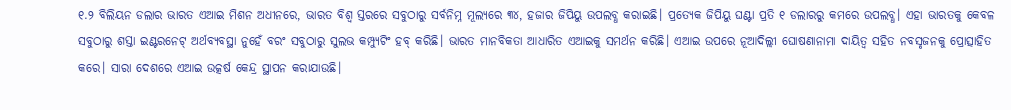୧.୨ ବିଲିୟନ ଡଲାର ଭାରତ ଏଆଇ ମିଶନ ଅଧୀନରେ, ଭାରତ ବିଶ୍ୱ ସ୍ତରରେ ସବୁଠାରୁ ସର୍ବନିମ୍ନ ମୂଲ୍ୟରେ ୩୪, ହଜାର ଜିପିୟୁ ଉପଲବ୍ଧ କରାଇଛି। ପ୍ରତ୍ୟେକ ଜିପିୟୁ ଘଣ୍ଟା ପ୍ରତି ୧ ଡଲାରରୁ କମରେ ଉପଲବ୍ଧ। ଏହା ଭାରତକୁ କେବଳ ସବୁଠାରୁ ଶସ୍ତା ଇଣ୍ଟରନେଟ୍ ଅର୍ଥବ୍ୟବସ୍ଥା ନୁହେଁ ବରଂ ସବୁଠାରୁ ସୁଲଭ କମ୍ପ୍ୟୁଟିଂ ହବ୍ କରିଛି। ଭାରତ ମାନବିକତା ଆଧାରିତ ଏଆଇକୁ ସମର୍ଥନ କରିଛି। ଏଆଇ ଉପରେ ନୂଆଦିଲ୍ଲୀ ଘୋଷଣାନାମା ଦାୟିତ୍ୱ ସହିତ ନବସୃଜନକୁ ପ୍ରୋତ୍ସାହିତ କରେ। ସାରା ଦେଶରେ ଏଆଇ ଉତ୍କର୍ଷ କେନ୍ଦ୍ର ସ୍ଥାପନ କରାଯାଉଛି।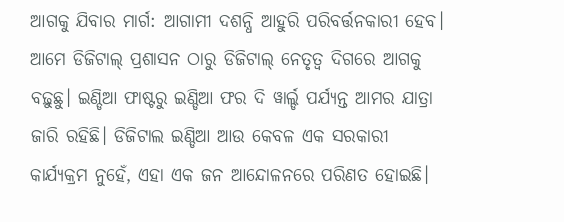ଆଗକୁ ଯିବାର ମାର୍ଗ: ଆଗାମୀ ଦଶନ୍ଧି ଆହୁରି ପରିବର୍ତ୍ତନକାରୀ ହେବ। ଆମେ ଡିଜିଟାଲ୍ ପ୍ରଶାସନ ଠାରୁ ଡିଜିଟାଲ୍ ନେତୃତ୍ୱ ଦିଗରେ ଆଗକୁ ବଢ଼ୁଛୁ। ଇଣ୍ଡିଆ ଫାଷ୍ଟରୁ ଇଣ୍ଡିଆ ଫର ଦି ୱାର୍ଲ୍ଡ ପର୍ଯ୍ୟନ୍ତ ଆମର ଯାତ୍ରା ଜାରି ରହିଛି। ଡିଜିଟାଲ ଇଣ୍ଡିଆ ଆଉ କେବଳ ଏକ ସରକାରୀ କାର୍ଯ୍ୟକ୍ରମ ନୁହେଁ, ଏହା ଏକ ଜନ ଆନ୍ଦୋଳନରେ ପରିଣତ ହୋଇଛି।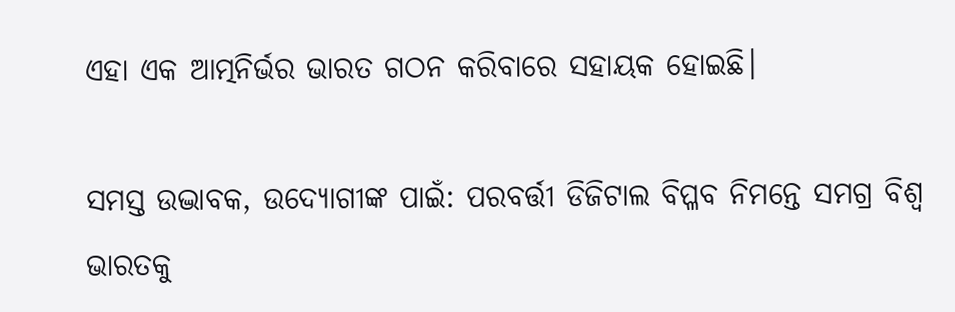ଏହା ଏକ ଆତ୍ମନିର୍ଭର ଭାରତ ଗଠନ କରିବାରେ ସହାୟକ ହୋଇଛି।

ସମସ୍ତ ଉଦ୍ଭାବକ, ଉଦ୍ୟୋଗୀଙ୍କ ପାଇଁ: ପରବର୍ତ୍ତୀ ଡିଜିଟାଲ ବିପ୍ଳବ ନିମନ୍ତେ ସମଗ୍ର ବିଶ୍ୱ ଭାରତକୁ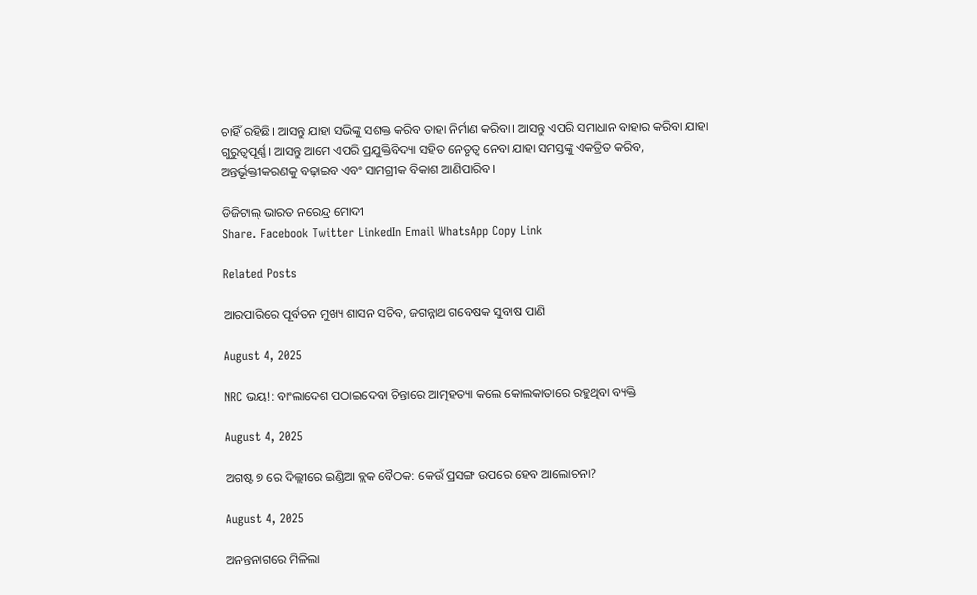ଚାହିଁ ରହିଛି। ଆସନ୍ତୁ ଯାହା ସଭିଙ୍କୁ ସଶକ୍ତ କରିବ ତାହା ନିର୍ମାଣ କରିବା। ଆସନ୍ତୁ ଏପରି ସମାଧାନ ବାହାର କରିବା ଯାହା ଗୁରୁତ୍ବପୂର୍ଣ୍ଣ। ଆସନ୍ତୁ ଆମେ ଏପରି ପ୍ରଯୁକ୍ତିବିଦ୍ୟା ସହିତ ନେତୃତ୍ୱ ନେବା ଯାହା ସମସ୍ତଙ୍କୁ ଏକତ୍ରିତ କରିବ, ଅନ୍ତର୍ଭୂକ୍ତୀକରଣକୁ ବଢ଼ାଇବ ଏବଂ ସାମଗ୍ରୀକ ବିକାଶ ଆଣିପାରିବ।

ଡିଜିଟାଲ୍ ଭାରତ ନରେନ୍ଦ୍ର ମୋଦୀ
Share. Facebook Twitter LinkedIn Email WhatsApp Copy Link

Related Posts

ଆରପାରିରେ ପୂର୍ବତନ ମୁଖ୍ୟ ଶାସନ ସଚିବ, ଜଗନ୍ନାଥ ଗବେଷକ ସୁବାଷ ପାଣି

August 4, 2025

NRC ଭୟ!: ବାଂଲାଦେଶ ପଠାଇଦେବା ଚିନ୍ତାରେ ଆତ୍ମହତ୍ୟା କଲେ କୋଲକାତାରେ ରହୁଥିବା ବ୍ୟକ୍ତି

August 4, 2025

ଅଗଷ୍ଟ ୭ ରେ ଦିଲ୍ଲୀରେ ଇଣ୍ଡିଆ ବ୍ଲକ ବୈଠକ: କେଉଁ ପ୍ରସଙ୍ଗ ଉପରେ ହେବ ଆଲୋଚନା?

August 4, 2025

ଅନନ୍ତନାଗରେ ମିଳିଲା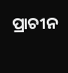ପ୍ରାଚୀନ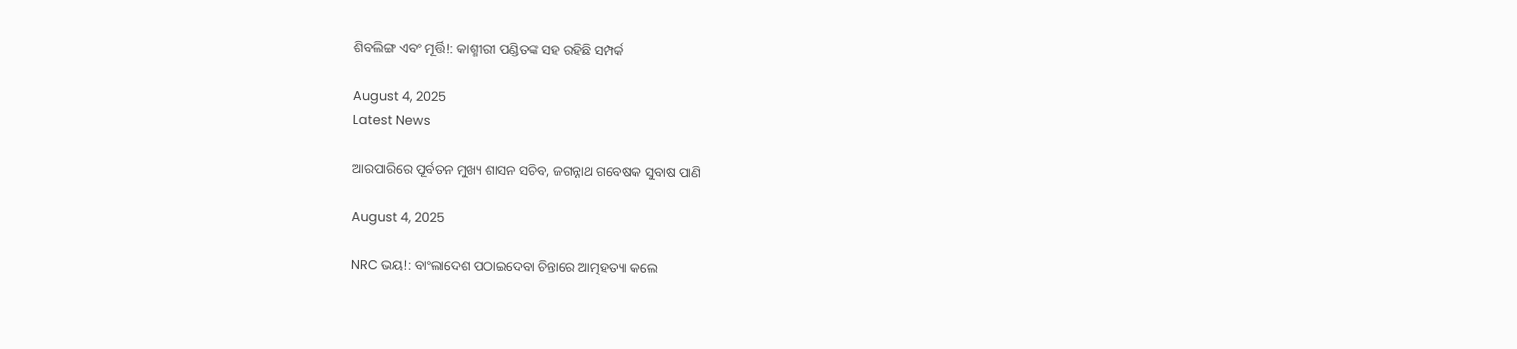ଶିବଲିଙ୍ଗ ଏବଂ ମୂର୍ତ୍ତି!: କାଶ୍ମୀରୀ ପଣ୍ଡିତଙ୍କ ସହ ରହିଛି ସମ୍ପର୍କ

August 4, 2025
Latest News

ଆରପାରିରେ ପୂର୍ବତନ ମୁଖ୍ୟ ଶାସନ ସଚିବ, ଜଗନ୍ନାଥ ଗବେଷକ ସୁବାଷ ପାଣି

August 4, 2025

NRC ଭୟ!: ବାଂଲାଦେଶ ପଠାଇଦେବା ଚିନ୍ତାରେ ଆତ୍ମହତ୍ୟା କଲେ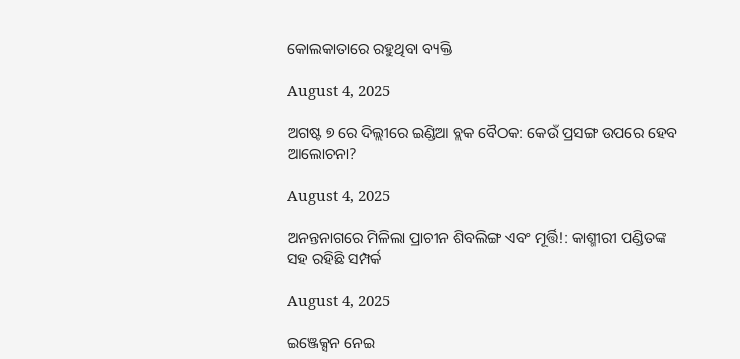କୋଲକାତାରେ ରହୁଥିବା ବ୍ୟକ୍ତି

August 4, 2025

ଅଗଷ୍ଟ ୭ ରେ ଦିଲ୍ଲୀରେ ଇଣ୍ଡିଆ ବ୍ଲକ ବୈଠକ: କେଉଁ ପ୍ରସଙ୍ଗ ଉପରେ ହେବ ଆଲୋଚନା?

August 4, 2025

ଅନନ୍ତନାଗରେ ମିଳିଲା ପ୍ରାଚୀନ ଶିବଲିଙ୍ଗ ଏବଂ ମୂର୍ତ୍ତି!: କାଶ୍ମୀରୀ ପଣ୍ଡିତଙ୍କ ସହ ରହିଛି ସମ୍ପର୍କ

August 4, 2025

ଇଞ୍ଜେକ୍ସନ ନେଇ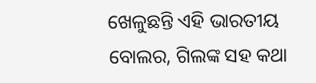ଖେଳୁଛନ୍ତି ଏହି ଭାରତୀୟ ବୋଲର, ଗିଲଙ୍କ ସହ କଥା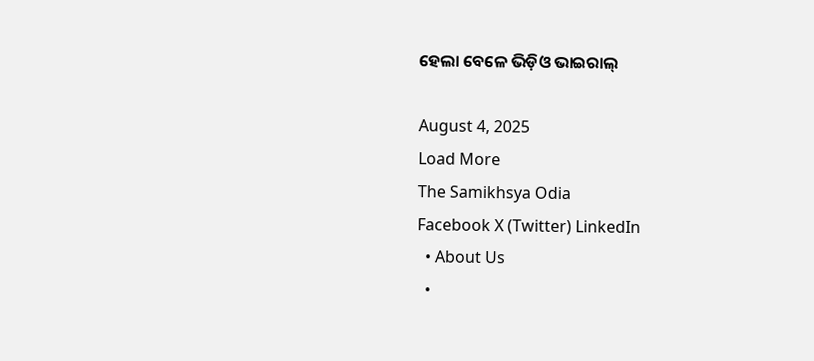ହେଲା ବେଳେ ଭିଡ଼ିଓ ଭାଇରାଲ୍

August 4, 2025
Load More
The Samikhsya Odia
Facebook X (Twitter) LinkedIn
  • About Us
  •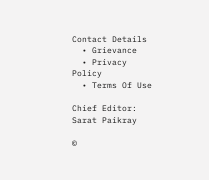Contact Details
  • Grievance
  • Privacy Policy
  • Terms Of Use

Chief Editor: Sarat Paikray

©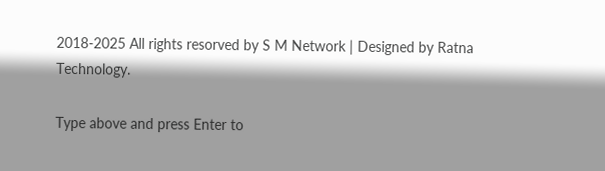2018-2025 All rights resorved by S M Network | Designed by Ratna Technology.

Type above and press Enter to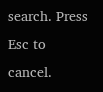search. Press Esc to cancel.